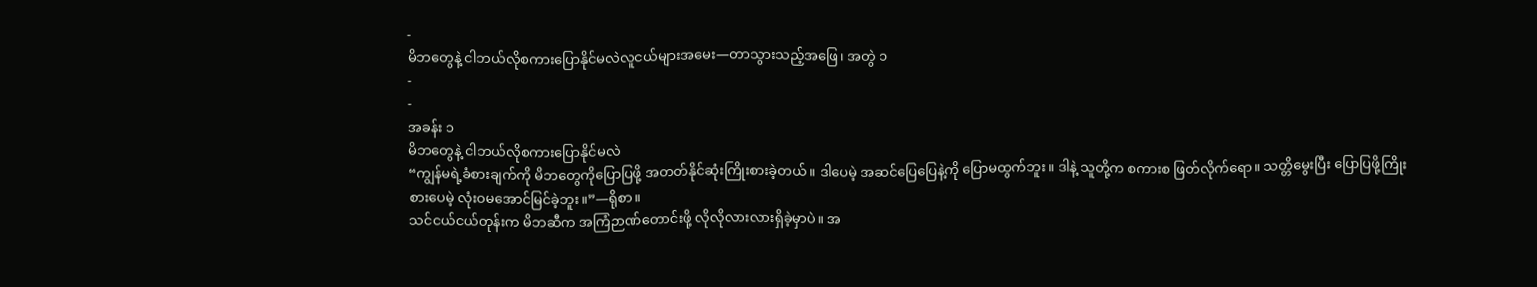-
မိဘတွေနဲ့ ငါဘယ်လိုစကားပြောနိုင်မလဲလူငယ်များအမေး—တာသွားသည့်အဖြေ၊ အတွဲ ၁
-
-
အခန်း ၁
မိဘတွေနဲ့ ငါဘယ်လိုစကားပြောနိုင်မလဲ
“ကျွန်မရဲ့ခံစားချက်ကို မိဘတွေကိုပြောပြဖို့ အတတ်နိုင်ဆုံးကြိုးစားခဲ့တယ်။ ဒါပေမဲ့ အဆင်ပြေပြေနဲ့ကို ပြောမထွက်ဘူး။ ဒါနဲ့ သူတို့က စကားစ ဖြတ်လိုက်ရော။ သတ္တိမွေးပြီး ပြောပြဖို့ကြိုးစားပေမဲ့ လုံးဝမအောင်မြင်ခဲ့ဘူး။”—ရိုစာ။
သင်ငယ်ငယ်တုန်းက မိဘဆီက အကြံဉာဏ်တောင်းဖို့ လိုလိုလားလားရှိခဲ့မှာပဲ။ အ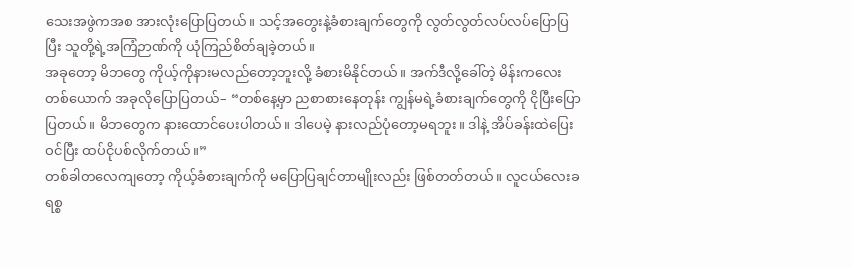သေးအဖွဲကအစ အားလုံးပြောပြတယ်။ သင့်အတွေးနဲ့ခံစားချက်တွေကို လွတ်လွတ်လပ်လပ်ပြောပြပြီး သူတို့ရဲ့အကြံဉာဏ်ကို ယုံကြည်စိတ်ချခဲ့တယ်။
အခုတော့ မိဘတွေ ကိုယ့်ကိုနားမလည်တော့ဘူးလို့ ခံစားမိနိုင်တယ်။ အက်ဒီလို့ခေါ်တဲ့ မိန်းကလေးတစ်ယောက် အခုလိုပြောပြတယ်– “တစ်နေ့မှာ ညစာစားနေတုန်း ကျွန်မရဲ့ခံစားချက်တွေကို ငိုပြီးပြောပြတယ်။ မိဘတွေက နားထောင်ပေးပါတယ်။ ဒါပေမဲ့ နားလည်ပုံတော့မရဘူး။ ဒါနဲ့ အိပ်ခန်းထဲပြေးဝင်ပြီး ထပ်ငိုပစ်လိုက်တယ်။”
တစ်ခါတလေကျတော့ ကိုယ့်ခံစားချက်ကို မပြောပြချင်တာမျိုးလည်း ဖြစ်တတ်တယ်။ လူငယ်လေးခရစ္စ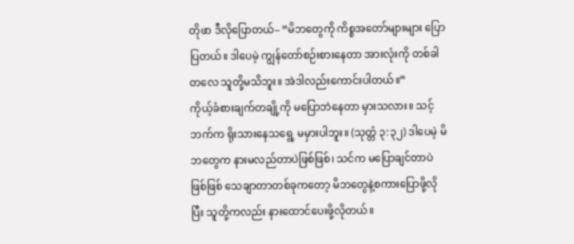တိုဖာ ဒီလိုပြောတယ်– “မိဘတွေကို ကိစ္စအတော်များများ ပြောပြတယ်။ ဒါပေမဲ့ ကျွန်တော်စဉ်းစားနေတာ အားလုံးကို တစ်ခါတလေ သူတို့မသိဘူး။ အဲဒါလည်းကောင်းပါတယ်။”
ကိုယ့်ခံစားချက်တချို့ကို မပြောဘဲနေတာ မှားသလား။ သင့်ဘက်က ရိုးသားနေသရွေ့ မမှားပါဘူး။ (သုတ္တံ ၃:၃၂) ဒါပေမဲ့ မိဘတွေက နားမလည်တာပဲဖြစ်ဖြစ်၊ သင်က မပြောချင်တာပဲဖြစ်ဖြစ် သေချာတာတစ်ခုကတော့ မိဘတွေနဲ့စကားပြောဖို့လိုပြီး သူတို့ကလည်း နားထောင်ပေးဖို့လိုတယ်။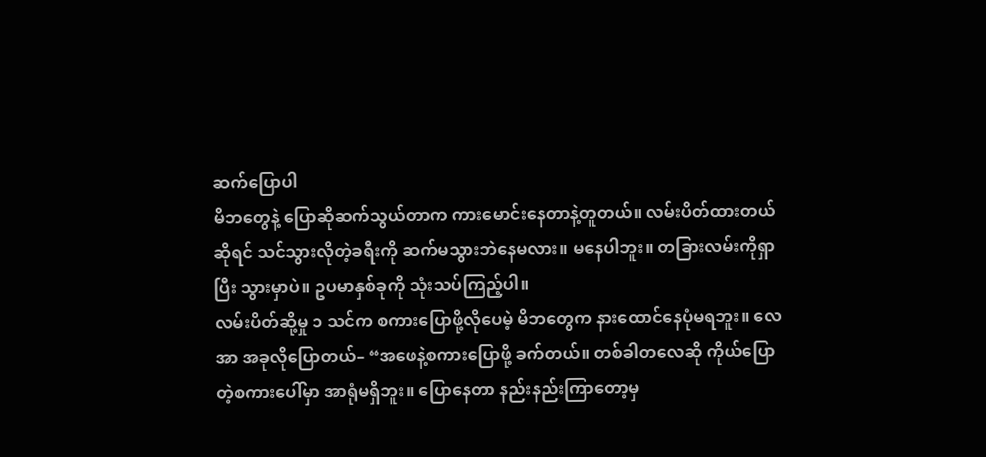ဆက်ပြောပါ
မိဘတွေနဲ့ ပြောဆိုဆက်သွယ်တာက ကားမောင်းနေတာနဲ့တူတယ်။ လမ်းပိတ်ထားတယ်ဆိုရင် သင်သွားလိုတဲ့ခရီးကို ဆက်မသွားဘဲနေမလား။ မနေပါဘူး။ တခြားလမ်းကိုရှာပြီး သွားမှာပဲ။ ဥပမာနှစ်ခုကို သုံးသပ်ကြည့်ပါ။
လမ်းပိတ်ဆို့မှု ၁ သင်က စကားပြောဖို့လိုပေမဲ့ မိဘတွေက နားထောင်နေပုံမရဘူး။ လေအာ အခုလိုပြောတယ်– “အဖေနဲ့စကားပြောဖို့ ခက်တယ်။ တစ်ခါတလေဆို ကိုယ်ပြောတဲ့စကားပေါ်မှာ အာရုံမရှိဘူး။ ပြောနေတာ နည်းနည်းကြာတော့မှ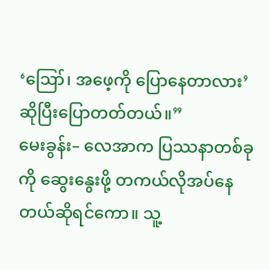‘ဪ၊ အဖေ့ကို ပြောနေတာလား’ ဆိုပြီးပြောတတ်တယ်။”
မေးခွန်း– လေအာက ပြဿနာတစ်ခုကို ဆွေးနွေးဖို့ တကယ်လိုအပ်နေတယ်ဆိုရင်ကော။ သူ့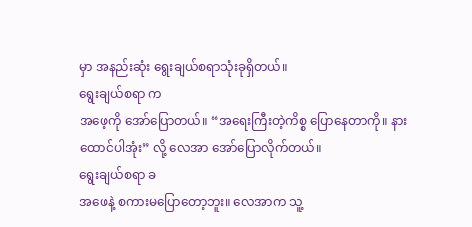မှာ အနည်းဆုံး ရွေးချယ်စရာသုံးခုရှိတယ်။
ရွေးချယ်စရာ က
အဖေ့ကို အော်ပြောတယ်။ “အရေးကြီးတဲ့ကိစ္စ ပြောနေတာကို။ နားထောင်ပါအုံး” လို့ လေအာ အော်ပြောလိုက်တယ်။
ရွေးချယ်စရာ ခ
အဖေနဲ့ စကားမပြောတော့ဘူး။ လေအာက သူ့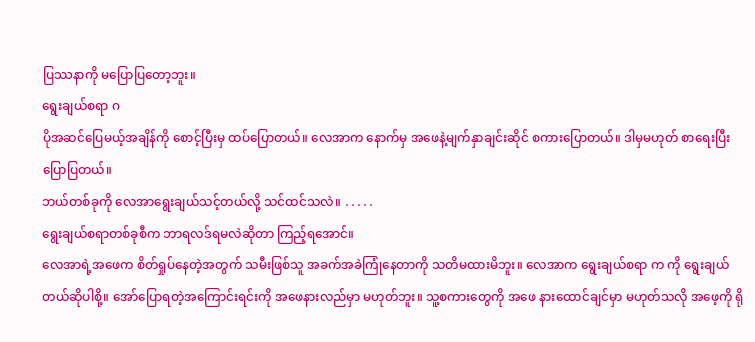ပြဿနာကို မပြောပြတော့ဘူး။
ရွေးချယ်စရာ ဂ
ပိုအဆင်ပြေမယ့်အချိန်ကို စောင့်ပြီးမှ ထပ်ပြောတယ်။ လေအာက နောက်မှ အဖေနဲ့မျက်နှာချင်းဆိုင် စကားပြောတယ်။ ဒါမှမဟုတ် စာရေးပြီးပြောပြတယ်။
ဘယ်တစ်ခုကို လေအာရွေးချယ်သင့်တယ်လို့ သင်ထင်သလဲ။ ․․․․․
ရွေးချယ်စရာတစ်ခုစီက ဘာရလဒ်ရမလဲဆိုတာ ကြည့်ရအောင်။
လေအာရဲ့အဖေက စိတ်ရှုပ်နေတဲ့အတွက် သမီးဖြစ်သူ အခက်အခဲကြုံနေတာကို သတိမထားမိဘူး။ လေအာက ရွေးချယ်စရာ က ကို ရွေးချယ်တယ်ဆိုပါစို့။ အော်ပြောရတဲ့အကြောင်းရင်းကို အဖေနားလည်မှာ မဟုတ်ဘူး။ သူ့စကားတွေကို အဖေ နားထောင်ချင်မှာ မဟုတ်သလို အဖေ့ကို ရို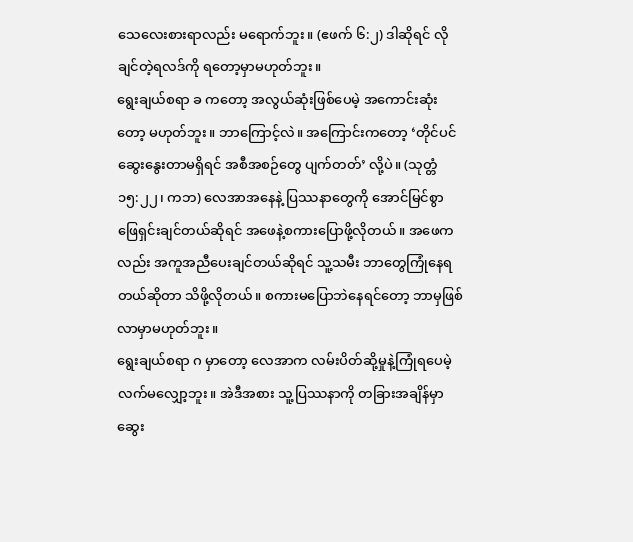သေလေးစားရာလည်း မရောက်ဘူး။ (ဧဖက် ၆:၂) ဒါဆိုရင် လိုချင်တဲ့ရလဒ်ကို ရတော့မှာမဟုတ်ဘူး။
ရွေးချယ်စရာ ခ ကတော့ အလွယ်ဆုံးဖြစ်ပေမဲ့ အကောင်းဆုံးတော့ မဟုတ်ဘူး။ ဘာကြောင့်လဲ။ အကြောင်းကတော့ ‘တိုင်ပင်ဆွေးနွေးတာမရှိရင် အစီအစဉ်တွေ ပျက်တတ်’ လို့ပဲ။ (သုတ္တံ ၁၅:၂၂၊ ကဘ) လေအာအနေနဲ့ ပြဿနာတွေကို အောင်မြင်စွာဖြေရှင်းချင်တယ်ဆိုရင် အဖေနဲ့စကားပြောဖို့လိုတယ်။ အဖေကလည်း အကူအညီပေးချင်တယ်ဆိုရင် သူ့သမီး ဘာတွေကြုံနေရတယ်ဆိုတာ သိဖို့လိုတယ်။ စကားမပြောဘဲနေရင်တော့ ဘာမှဖြစ်လာမှာမဟုတ်ဘူး။
ရွေးချယ်စရာ ဂ မှာတော့ လေအာက လမ်းပိတ်ဆို့မှုနဲ့ကြုံရပေမဲ့ လက်မလျှော့ဘူး။ အဲဒီအစား သူ့ပြဿနာကို တခြားအချိန်မှာ ဆွေး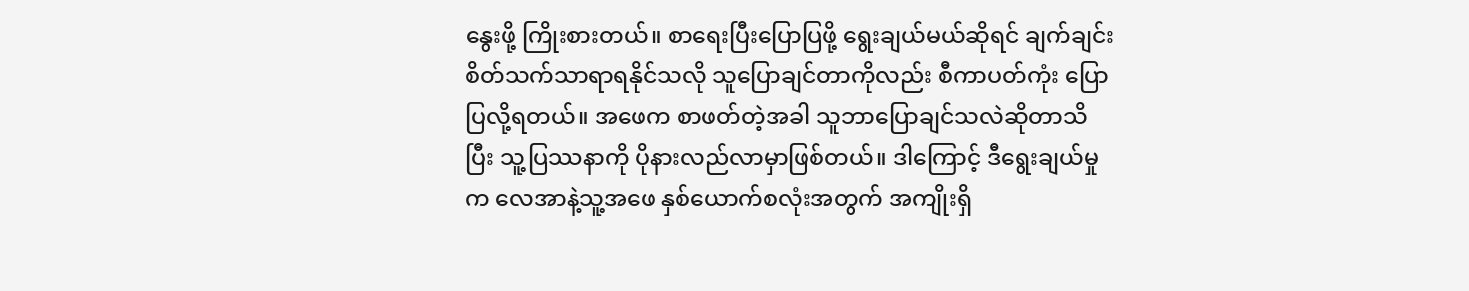နွေးဖို့ ကြိုးစားတယ်။ စာရေးပြီးပြောပြဖို့ ရွေးချယ်မယ်ဆိုရင် ချက်ချင်းစိတ်သက်သာရာရနိုင်သလို သူပြောချင်တာကိုလည်း စီကာပတ်ကုံး ပြောပြလို့ရတယ်။ အဖေက စာဖတ်တဲ့အခါ သူဘာပြောချင်သလဲဆိုတာသိပြီး သူ့ပြဿနာကို ပိုနားလည်လာမှာဖြစ်တယ်။ ဒါကြောင့် ဒီရွေးချယ်မှုက လေအာနဲ့သူ့အဖေ နှစ်ယောက်စလုံးအတွက် အကျိုးရှိ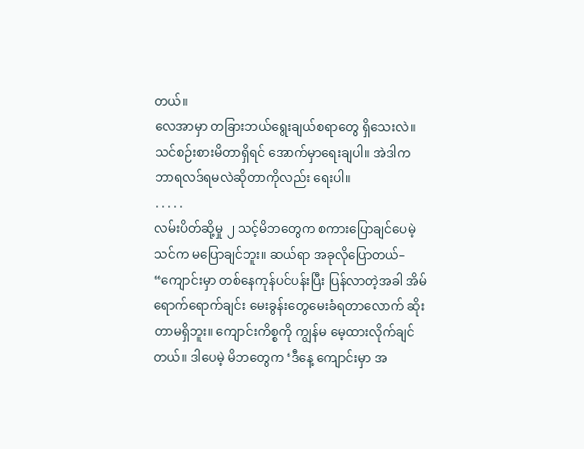တယ်။
လေအာမှာ တခြားဘယ်ရွေးချယ်စရာတွေ ရှိသေးလဲ။ သင်စဉ်းစားမိတာရှိရင် အောက်မှာရေးချပါ။ အဲဒါက ဘာရလဒ်ရမလဲဆိုတာကိုလည်း ရေးပါ။
․․․․․
လမ်းပိတ်ဆို့မှု ၂ သင့်မိဘတွေက စကားပြောချင်ပေမဲ့ သင်က မပြောချင်ဘူး။ ဆယ်ရာ အခုလိုပြောတယ်– “ကျောင်းမှာ တစ်နေကုန်ပင်ပန်းပြီး ပြန်လာတဲ့အခါ အိမ်ရောက်ရောက်ချင်း မေးခွန်းတွေမေးခံရတာလောက် ဆိုးတာမရှိဘူး။ ကျောင်းကိစ္စကို ကျွန်မ မေ့ထားလိုက်ချင်တယ်။ ဒါပေမဲ့ မိဘတွေက ‘ဒီနေ့ ကျောင်းမှာ အ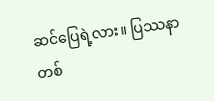ဆင်ပြေရဲ့လား။ ပြဿနာတစ်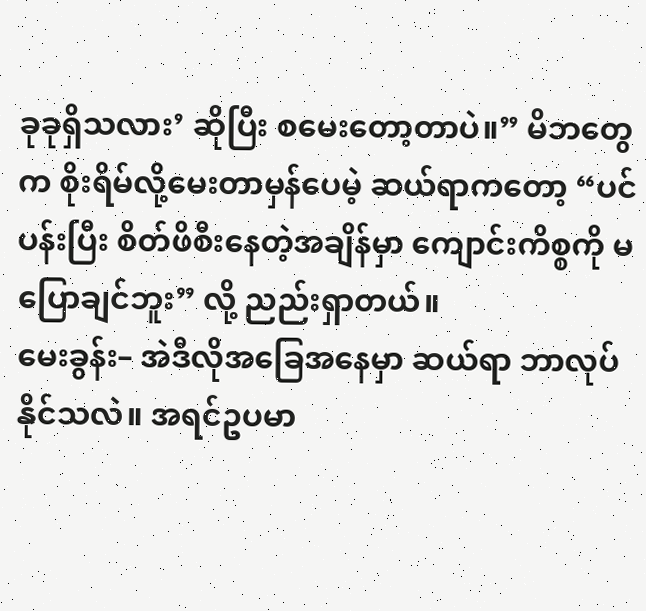ခုခုရှိသလား’ ဆိုပြီး စမေးတော့တာပဲ။” မိဘတွေက စိုးရိမ်လို့မေးတာမှန်ပေမဲ့ ဆယ်ရာကတော့ “ပင်ပန်းပြီး စိတ်ဖိစီးနေတဲ့အချိန်မှာ ကျောင်းကိစ္စကို မပြောချင်ဘူး” လို့ ညည်းရှာတယ်။
မေးခွန်း– အဲဒီလိုအခြေအနေမှာ ဆယ်ရာ ဘာလုပ်နိုင်သလဲ။ အရင်ဥပမာ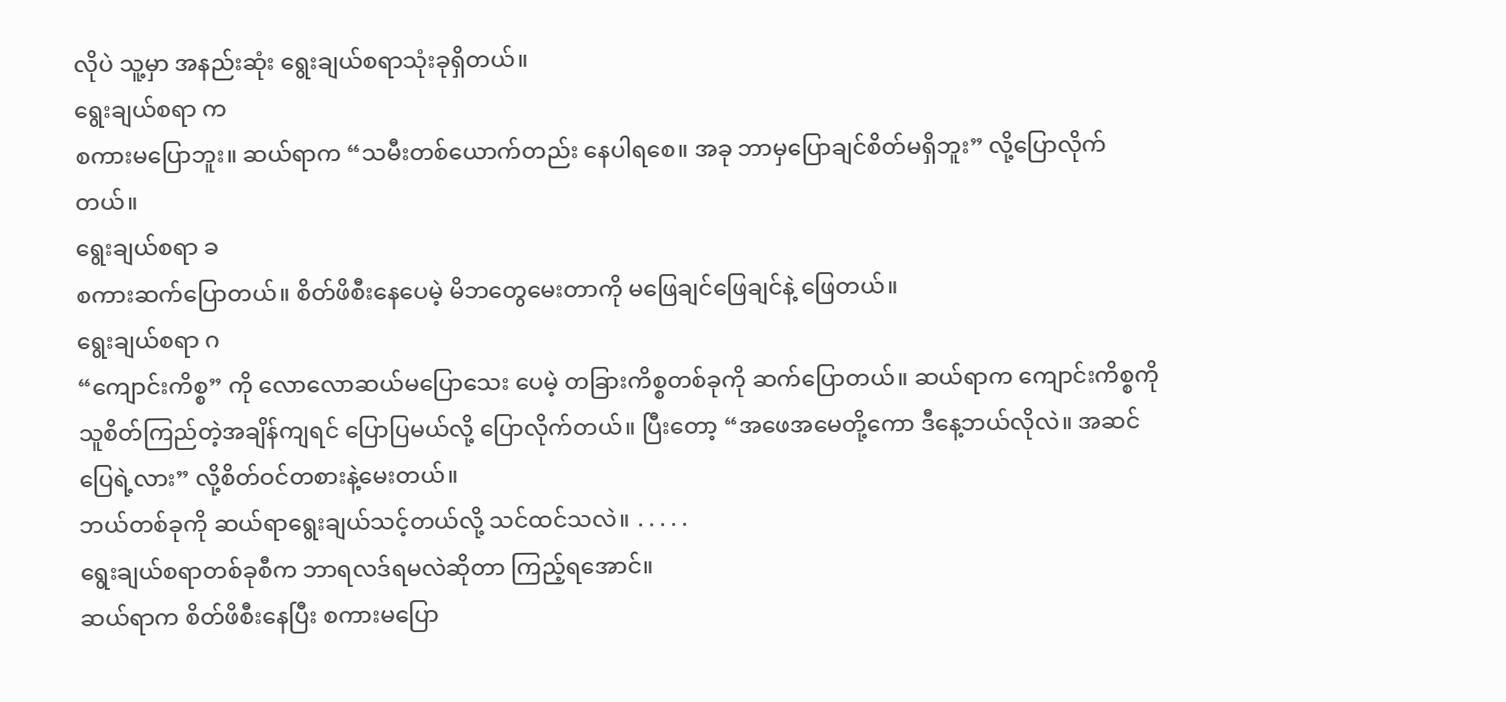လိုပဲ သူ့မှာ အနည်းဆုံး ရွေးချယ်စရာသုံးခုရှိတယ်။
ရွေးချယ်စရာ က
စကားမပြောဘူး။ ဆယ်ရာက “သမီးတစ်ယောက်တည်း နေပါရစေ။ အခု ဘာမှပြောချင်စိတ်မရှိဘူး” လို့ပြောလိုက်တယ်။
ရွေးချယ်စရာ ခ
စကားဆက်ပြောတယ်။ စိတ်ဖိစီးနေပေမဲ့ မိဘတွေမေးတာကို မဖြေချင်ဖြေချင်နဲ့ ဖြေတယ်။
ရွေးချယ်စရာ ဂ
“ကျောင်းကိစ္စ” ကို လောလောဆယ်မပြောသေး ပေမဲ့ တခြားကိစ္စတစ်ခုကို ဆက်ပြောတယ်။ ဆယ်ရာက ကျောင်းကိစ္စကို သူစိတ်ကြည်တဲ့အချိန်ကျရင် ပြောပြမယ်လို့ ပြောလိုက်တယ်။ ပြီးတော့ “အဖေအမေတို့ကော ဒီနေ့ဘယ်လိုလဲ။ အဆင်ပြေရဲ့လား” လို့စိတ်ဝင်တစားနဲ့မေးတယ်။
ဘယ်တစ်ခုကို ဆယ်ရာရွေးချယ်သင့်တယ်လို့ သင်ထင်သလဲ။ ․․․․․
ရွေးချယ်စရာတစ်ခုစီက ဘာရလဒ်ရမလဲဆိုတာ ကြည့်ရအောင်။
ဆယ်ရာက စိတ်ဖိစီးနေပြီး စကားမပြော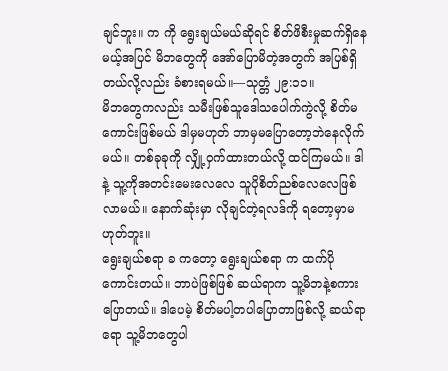ချင်ဘူး။ က ကို ရွေးချယ်မယ်ဆိုရင် စိတ်ဖိစီးမှုဆက်ရှိနေမယ့်အပြင် မိဘတွေကို အော်ပြောမိတဲ့အတွက် အပြစ်ရှိတယ်လို့လည်း ခံစားရမယ်။—သုတ္တံ ၂၉:၁၁။
မိဘတွေကလည်း သမီးဖြစ်သူဒေါသပေါက်ကွဲလို့ စိတ်မကောင်းဖြစ်မယ် ဒါမှမဟုတ် ဘာမှမပြောတော့ဘဲနေလိုက်မယ်။ တစ်ခုခုကို လျှို့ဝှက်ထားတယ်လို့ ထင်ကြမယ်။ ဒါနဲ့ သူ့ကိုအတင်းမေးလေလေ သူပိုစိတ်ညစ်လေလေဖြစ်လာမယ်။ နောက်ဆုံးမှာ လိုချင်တဲ့ရလဒ်ကို ရတော့မှာမဟုတ်ဘူး။
ရွေးချယ်စရာ ခ ကတော့ ရွေးချယ်စရာ က ထက်ပိုကောင်းတယ်။ ဘာပဲဖြစ်ဖြစ် ဆယ်ရာက သူ့မိဘနဲ့စကားပြောတယ်။ ဒါပေမဲ့ စိတ်မပါ့တပါပြောတာဖြစ်လို့ ဆယ်ရာရော သူ့မိဘတွေပါ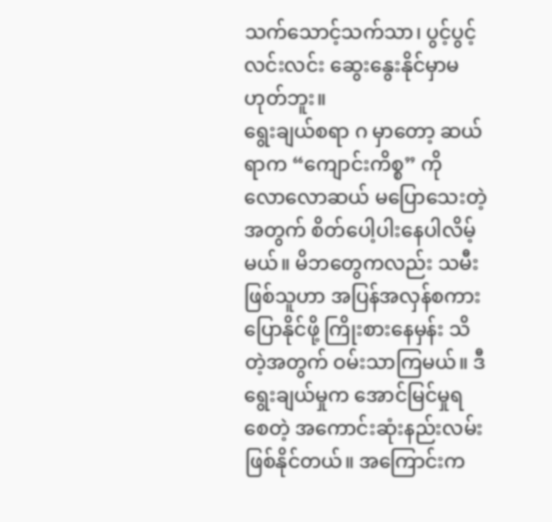သက်သောင့်သက်သာ၊ ပွင့်ပွင့်လင်းလင်း ဆွေးနွေးနိုင်မှာမဟုတ်ဘူး။
ရွေးချယ်စရာ ဂ မှာတော့ ဆယ်ရာက “ကျောင်းကိစ္စ” ကို လောလောဆယ် မပြောသေးတဲ့အတွက် စိတ်ပေါ့ပါးနေပါလိမ့်မယ်။ မိဘတွေကလည်း သမီးဖြစ်သူဟာ အပြန်အလှန်စကားပြောနိုင်ဖို့ ကြိုးစားနေမှန်း သိတဲ့အတွက် ဝမ်းသာကြမယ်။ ဒီရွေးချယ်မှုက အောင်မြင်မှုရစေတဲ့ အကောင်းဆုံးနည်းလမ်းဖြစ်နိုင်တယ်။ အကြောင်းက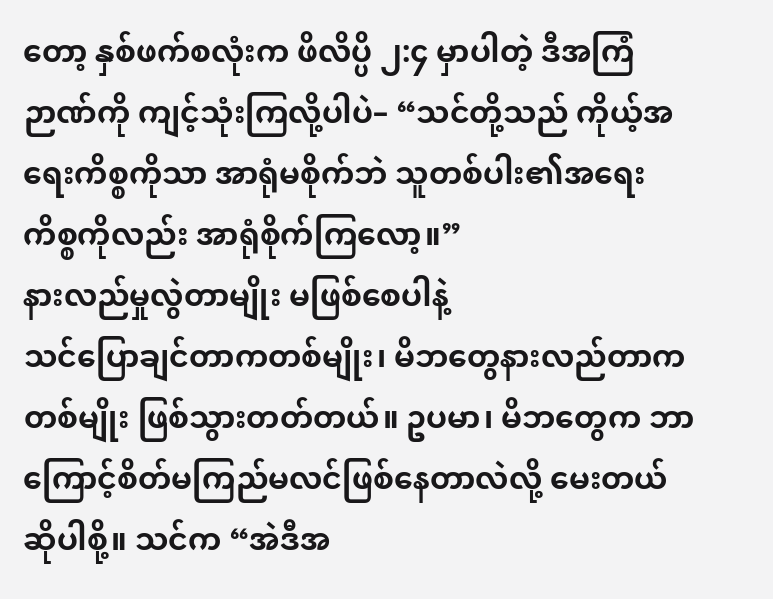တော့ နှစ်ဖက်စလုံးက ဖိလိပ္ပိ ၂:၄ မှာပါတဲ့ ဒီအကြံဉာဏ်ကို ကျင့်သုံးကြလို့ပါပဲ– “သင်တို့သည် ကိုယ့်အရေးကိစ္စကိုသာ အာရုံမစိုက်ဘဲ သူတစ်ပါး၏အရေးကိစ္စကိုလည်း အာရုံစိုက်ကြလော့။”
နားလည်မှုလွဲတာမျိုး မဖြစ်စေပါနဲ့
သင်ပြောချင်တာကတစ်မျိုး၊ မိဘတွေနားလည်တာကတစ်မျိုး ဖြစ်သွားတတ်တယ်။ ဥပမာ၊ မိဘတွေက ဘာကြောင့်စိတ်မကြည်မလင်ဖြစ်နေတာလဲလို့ မေးတယ်ဆိုပါစို့။ သင်က “အဲဒီအ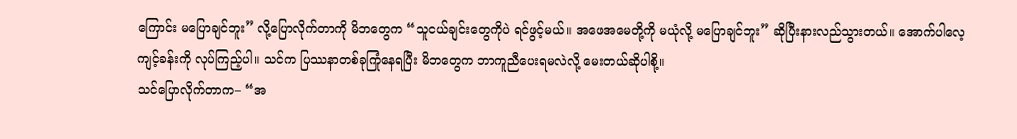ကြောင်း မပြောချင်ဘူး” လို့ပြောလိုက်တာကို မိဘတွေက “သူငယ်ချင်းတွေကိုပဲ ရင်ဖွင့်မယ်။ အဖေအမေတို့ကို မယုံလို့ မပြောချင်ဘူး” ဆိုပြီးနားလည်သွားတယ်။ အောက်ပါလေ့ကျင့်ခန်းကို လုပ်ကြည့်ပါ။ သင်က ပြဿနာတစ်ခုကြုံနေရပြီး မိဘတွေက ဘာကူညီပေးရမလဲလို့ မေးတယ်ဆိုပါစို့။
သင်ပြောလိုက်တာက– “အ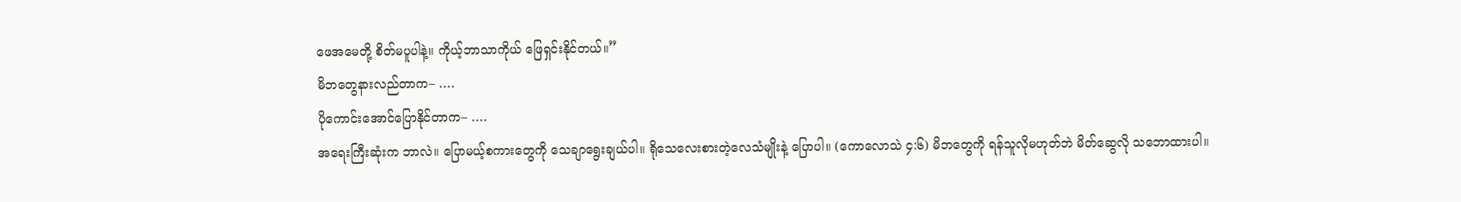ဖေအမေတို့ စိတ်မပူပါနဲ့။ ကိုယ့်ဘာသာကိုယ် ဖြေရှင်းနိုင်တယ်။”
မိဘတွေနားလည်တာက– ․․․․
ပိုကောင်းအောင်ပြောနိုင်တာက– ․․․․
အရေးကြီးဆုံးက ဘာလဲ။ ပြောမယ့်စကားတွေကို သေချာရွေးချယ်ပါ။ ရိုသေလေးစားတဲ့လေသံမျိုးနဲ့ ပြောပါ။ (ကောလောသဲ ၄:၆) မိဘတွေကို ရန်သူလိုမဟုတ်ဘဲ မိတ်ဆွေလို သဘောထားပါ။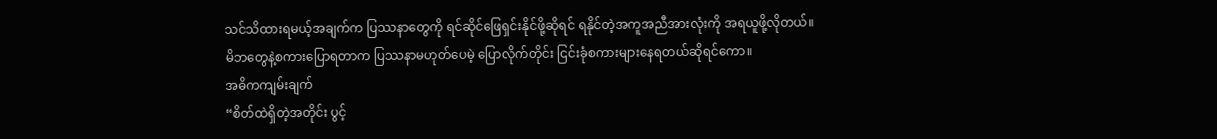သင်သိထားရမယ့်အချက်က ပြဿနာတွေကို ရင်ဆိုင်ဖြေရှင်းနိုင်ဖို့ဆိုရင် ရနိုင်တဲ့အကူအညီအားလုံးကို အရယူဖို့လိုတယ်။
မိဘတွေနဲ့စကားပြောရတာက ပြဿနာမဟုတ်ပေမဲ့ ပြောလိုက်တိုင်း ငြင်းခုံစကားများနေရတယ်ဆိုရင်ကော။
အဓိကကျမ်းချက်
“စိတ်ထဲရှိတဲ့အတိုင်း ပွင့်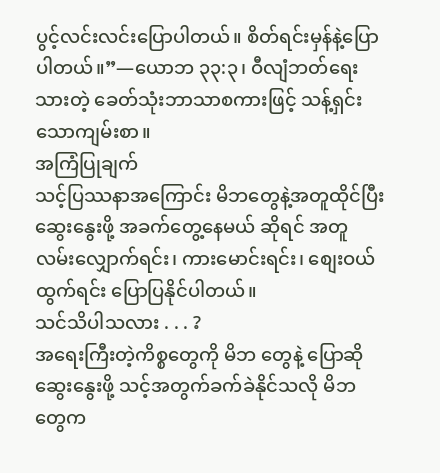ပွင့်လင်းလင်းပြောပါတယ်။ စိတ်ရင်းမှန်နဲ့ပြောပါတယ်။”—ယောဘ ၃၃:၃၊ ဝီလျံဘတ်ရေးသားတဲ့ ခေတ်သုံးဘာသာစကားဖြင့် သန့်ရှင်းသောကျမ်းစာ။
အကြံပြုချက်
သင့်ပြဿနာအကြောင်း မိဘတွေနဲ့အတူထိုင်ပြီး ဆွေးနွေးဖို့ အခက်တွေ့နေမယ် ဆိုရင် အတူလမ်းလျှောက်ရင်း၊ ကားမောင်းရင်း၊ စျေးဝယ်ထွက်ရင်း ပြောပြနိုင်ပါတယ်။
သင်သိပါသလား . . . ?
အရေးကြီးတဲ့ကိစ္စတွေကို မိဘ တွေနဲ့ ပြောဆိုဆွေးနွေးဖို့ သင့်အတွက်ခက်ခဲနိုင်သလို မိဘတွေက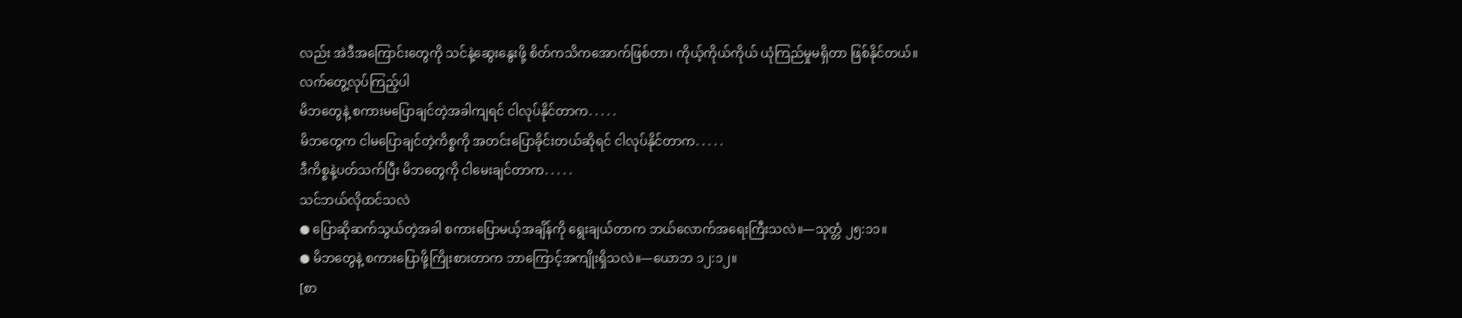လည်း အဲဒီအကြောင်းတွေကို သင်နဲ့ဆွေးနွေးဖို့ စိတ်ကသိကအောက်ဖြစ်တာ၊ ကိုယ့်ကိုယ်ကိုယ် ယုံကြည်မှုမရှိတာ ဖြစ်နိုင်တယ်။
လက်တွေ့လုပ်ကြည့်ပါ
မိဘတွေနဲ့ စကားမပြောချင်တဲ့အခါကျရင် ငါလုပ်နိုင်တာက․․․․․
မိဘတွေက ငါမပြောချင်တဲ့ကိစ္စကို အတင်းပြောခိုင်းတယ်ဆိုရင် ငါလုပ်နိုင်တာက․․․․․
ဒီကိစ္စနဲ့ပတ်သက်ပြီး မိဘတွေကို ငါမေးချင်တာက․․․․․
သင်ဘယ်လိုထင်သလဲ
● ပြောဆိုဆက်သွယ်တဲ့အခါ စကားပြောမယ့်အချိန်ကို ရွေးချယ်တာက ဘယ်လောက်အရေးကြီးသလဲ။—သုတ္တံ ၂၅:၁၁။
● မိဘတွေနဲ့ စကားပြောဖို့ကြိုးစားတာက ဘာကြောင့်အကျိုးရှိသလဲ။—ယောဘ ၁၂:၁၂။
[စာ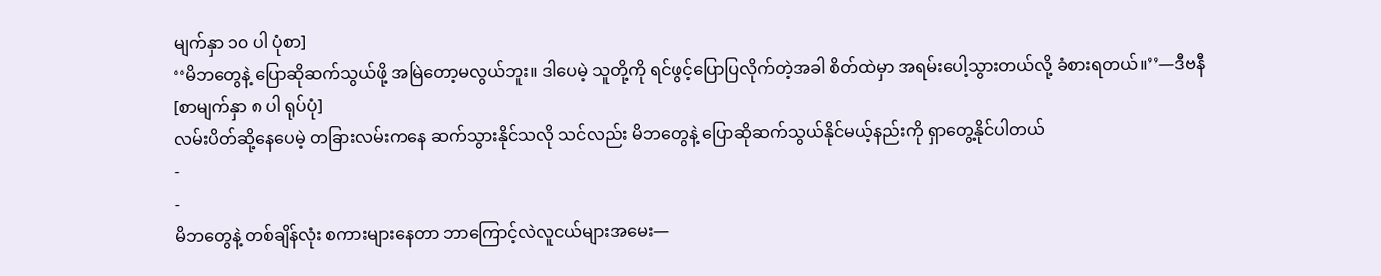မျက်နှာ ၁၀ ပါ ပုံစာ]
‘‘မိဘတွေနဲ့ ပြောဆိုဆက်သွယ်ဖို့ အမြဲတော့မလွယ်ဘူး။ ဒါပေမဲ့ သူတို့ကို ရင်ဖွင့်ပြောပြလိုက်တဲ့အခါ စိတ်ထဲမှာ အရမ်းပေါ့သွားတယ်လို့ ခံစားရတယ်။’’—ဒီဗနီ
[စာမျက်နှာ ၈ ပါ ရုပ်ပုံ]
လမ်းပိတ်ဆို့နေပေမဲ့ တခြားလမ်းကနေ ဆက်သွားနိုင်သလို သင်လည်း မိဘတွေနဲ့ ပြောဆိုဆက်သွယ်နိုင်မယ့်နည်းကို ရှာတွေ့နိုင်ပါတယ်
-
-
မိဘတွေနဲ့ တစ်ချိန်လုံး စကားများနေတာ ဘာကြောင့်လဲလူငယ်များအမေး—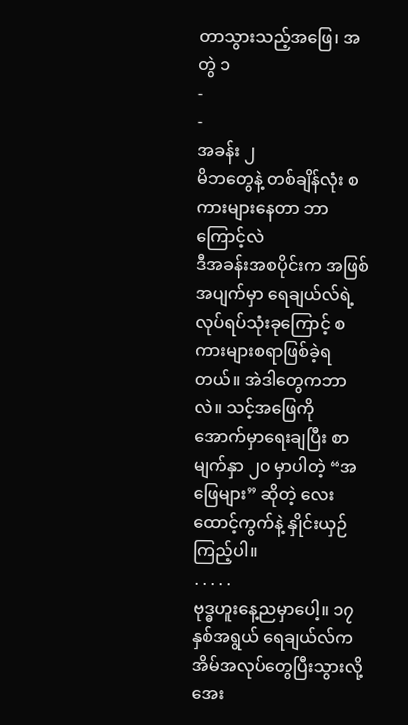တာသွားသည့်အဖြေ၊ အတွဲ ၁
-
-
အခန်း ၂
မိဘတွေနဲ့ တစ်ချိန်လုံး စကားများနေတာ ဘာကြောင့်လဲ
ဒီအခန်းအစပိုင်းက အဖြစ်အပျက်မှာ ရေချယ်လ်ရဲ့လုပ်ရပ်သုံးခုကြောင့် စကားများစရာဖြစ်ခဲ့ရတယ်။ အဲဒါတွေကဘာလဲ။ သင့်အဖြေကို အောက်မှာရေးချပြီး စာမျက်နှာ ၂၀ မှာပါတဲ့ “အဖြေများ” ဆိုတဲ့ လေးထောင့်ကွက်နဲ့ နှိုင်းယှဉ်ကြည့်ပါ။
․․․․․
ဗုဒ္ဓဟူးနေ့ညမှာပေါ့။ ၁၇ နှစ်အရွယ် ရေချယ်လ်က အိမ်အလုပ်တွေပြီးသွားလို့ အေး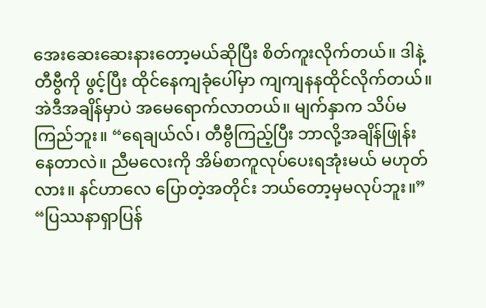အေးဆေးဆေးနားတော့မယ်ဆိုပြီး စိတ်ကူးလိုက်တယ်။ ဒါနဲ့ တီဗွီကို ဖွင့်ပြီး ထိုင်နေကျခုံပေါ်မှာ ကျကျနနထိုင်လိုက်တယ်။
အဲဒီအချိန်မှာပဲ အမေရောက်လာတယ်။ မျက်နှာက သိပ်မကြည်ဘူး။ “ရေချယ်လ်၊ တီဗွီကြည့်ပြီး ဘာလို့အချိန်ဖြုန်းနေတာလဲ။ ညီမလေးကို အိမ်စာကူလုပ်ပေးရအုံးမယ် မဟုတ်လား။ နင်ဟာလေ ပြောတဲ့အတိုင်း ဘယ်တော့မှမလုပ်ဘူး။”
“ပြဿနာရှာပြန်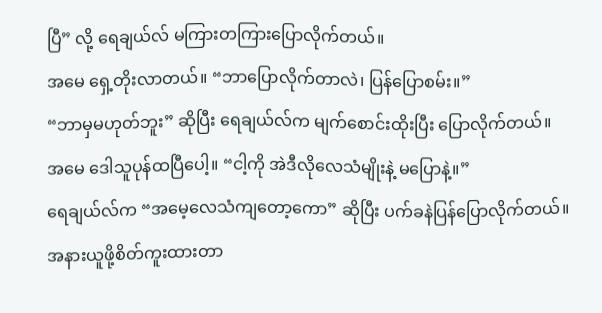ပြီ” လို့ ရေချယ်လ် မကြားတကြားပြောလိုက်တယ်။
အမေ ရှေ့တိုးလာတယ်။ “ဘာပြောလိုက်တာလဲ၊ ပြန်ပြောစမ်း။”
“ဘာမှမဟုတ်ဘူး” ဆိုပြီး ရေချယ်လ်က မျက်စောင်းထိုးပြီး ပြောလိုက်တယ်။
အမေ ဒေါသူပုန်ထပြီပေါ့။ “ငါ့ကို အဲဒီလိုလေသံမျိုးနဲ့ မပြောနဲ့။”
ရေချယ်လ်က “အမေ့လေသံကျတော့ကော” ဆိုပြီး ပက်ခနဲပြန်ပြောလိုက်တယ်။
အနားယူဖို့စိတ်ကူးထားတာ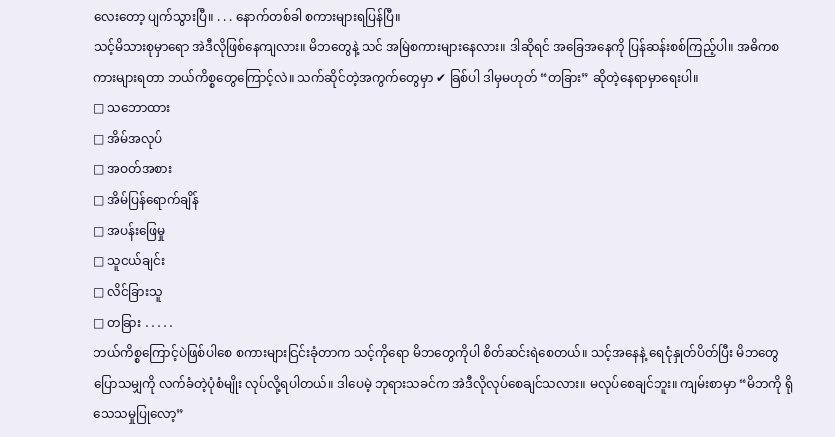လေးတော့ ပျက်သွားပြီ။ . . . နောက်တစ်ခါ စကားများရပြန်ပြီ။
သင့်မိသားစုမှာရော အဲဒီလိုဖြစ်နေကျလား။ မိဘတွေနဲ့ သင် အမြဲစကားများနေလား။ ဒါဆိုရင် အခြေအနေကို ပြန်ဆန်းစစ်ကြည့်ပါ။ အဓိကစကားများရတာ ဘယ်ကိစ္စတွေကြောင့်လဲ။ သက်ဆိုင်တဲ့အကွက်တွေမှာ ✔ ခြစ်ပါ ဒါမှမဟုတ် “တခြား” ဆိုတဲ့နေရာမှာရေးပါ။
□ သဘောထား
□ အိမ်အလုပ်
□ အဝတ်အစား
□ အိမ်ပြန်ရောက်ချိန်
□ အပန်းဖြေမှု
□ သူငယ်ချင်း
□ လိင်ခြားသူ
□ တခြား ․․․․․
ဘယ်ကိစ္စကြောင့်ပဲဖြစ်ပါစေ စကားများငြင်းခုံတာက သင့်ကိုရော မိဘတွေကိုပါ စိတ်ဆင်းရဲစေတယ်။ သင့်အနေနဲ့ ရေငုံနှုတ်ပိတ်ပြီး မိဘတွေပြောသမျှကို လက်ခံတဲ့ပုံစံမျိုး လုပ်လို့ရပါတယ်။ ဒါပေမဲ့ ဘုရားသခင်က အဲဒီလိုလုပ်စေချင်သလား။ မလုပ်စေချင်ဘူး။ ကျမ်းစာမှာ “မိဘကို ရိုသေသမှုပြုလော့”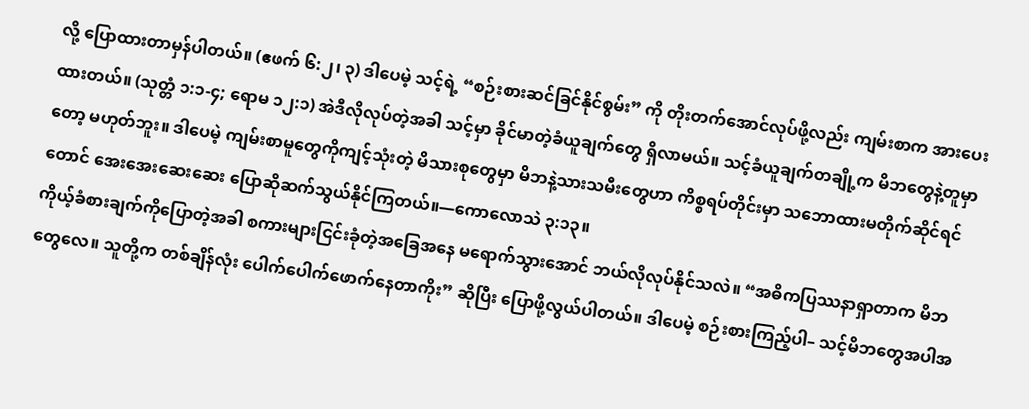လို့ ပြောထားတာမှန်ပါတယ်။ (ဧဖက် ၆:၂၊ ၃) ဒါပေမဲ့ သင့်ရဲ့ “စဉ်းစားဆင်ခြင်နိုင်စွမ်း” ကို တိုးတက်အောင်လုပ်ဖို့လည်း ကျမ်းစာက အားပေးထားတယ်။ (သုတ္တံ ၁:၁-၄; ရောမ ၁၂:၁) အဲဒီလိုလုပ်တဲ့အခါ သင့်မှာ ခိုင်မာတဲ့ခံယူချက်တွေ ရှိလာမယ်။ သင့်ခံယူချက်တချို့က မိဘတွေနဲ့တူမှာတော့ မဟုတ်ဘူး။ ဒါပေမဲ့ ကျမ်းစာမူတွေကိုကျင့်သုံးတဲ့ မိသားစုတွေမှာ မိဘနဲ့သားသမီးတွေဟာ ကိစ္စရပ်တိုင်းမှာ သဘောထားမတိုက်ဆိုင်ရင်တောင် အေးအေးဆေးဆေး ပြောဆိုဆက်သွယ်နိုင်ကြတယ်။—ကောလောသဲ ၃:၁၃။
ကိုယ့်ခံစားချက်ကိုပြောတဲ့အခါ စကားများငြင်းခုံတဲ့အခြေအနေ မရောက်သွားအောင် ဘယ်လိုလုပ်နိုင်သလဲ။ “အဓိကပြဿနာရှာတာက မိဘတွေလေ။ သူတို့က တစ်ချိန်လုံး ပေါက်ပေါက်ဖောက်နေတာကိုး” ဆိုပြီး ပြောဖို့လွယ်ပါတယ်။ ဒါပေမဲ့ စဉ်းစားကြည့်ပါ– သင့်မိဘတွေအပါအ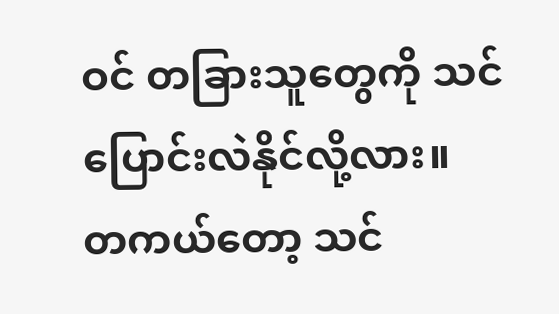ဝင် တခြားသူတွေကို သင်ပြောင်းလဲနိုင်လို့လား။ တကယ်တော့ သင်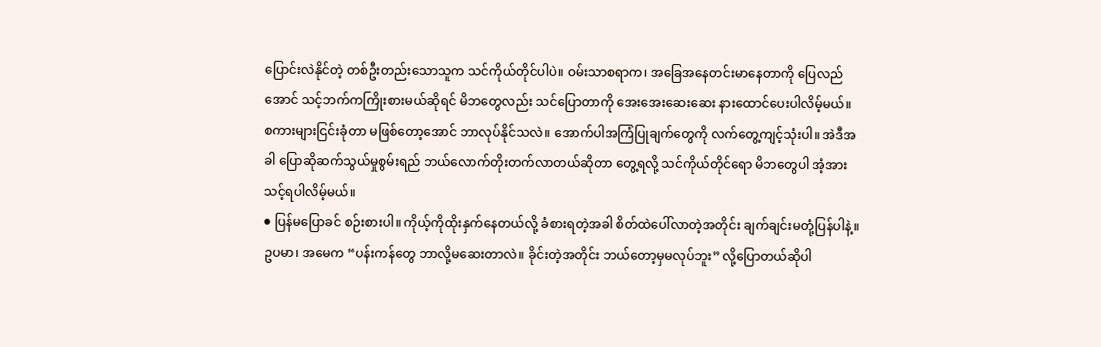ပြောင်းလဲနိုင်တဲ့ တစ်ဦးတည်းသောသူက သင်ကိုယ်တိုင်ပါပဲ။ ဝမ်းသာစရာက၊ အခြေအနေတင်းမာနေတာကို ပြေလည်အောင် သင့်ဘက်ကကြိုးစားမယ်ဆိုရင် မိဘတွေလည်း သင်ပြောတာကို အေးအေးဆေးဆေး နားထောင်ပေးပါလိမ့်မယ်။
စကားများငြင်းခုံတာ မဖြစ်တော့အောင် ဘာလုပ်နိုင်သလဲ။ အောက်ပါအကြံပြုချက်တွေကို လက်တွေ့ကျင့်သုံးပါ။ အဲဒီအခါ ပြောဆိုဆက်သွယ်မှုစွမ်းရည် ဘယ်လောက်တိုးတက်လာတယ်ဆိုတာ တွေ့ရလို့ သင်ကိုယ်တိုင်ရော မိဘတွေပါ အံ့အားသင့်ရပါလိမ့်မယ်။
● ပြန်မပြောခင် စဉ်းစားပါ။ ကိုယ့်ကိုထိုးနှက်နေတယ်လို့ ခံစားရတဲ့အခါ စိတ်ထဲပေါ်လာတဲ့အတိုင်း ချက်ချင်းမတုံ့ပြန်ပါနဲ့။ ဥပမာ၊ အမေက “ပန်းကန်တွေ ဘာလို့မဆေးတာလဲ။ ခိုင်းတဲ့အတိုင်း ဘယ်တော့မှမလုပ်ဘူး” လို့ပြောတယ်ဆိုပါ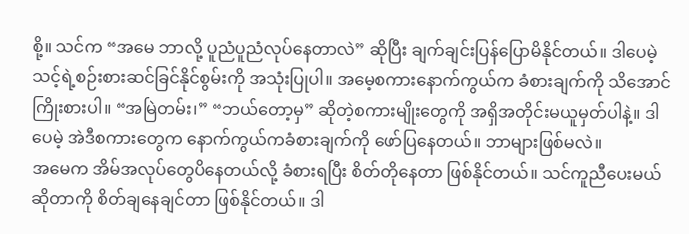စို့။ သင်က “အမေ ဘာလို့ ပူညံပူညံလုပ်နေတာလဲ” ဆိုပြီး ချက်ချင်းပြန်ပြောမိနိုင်တယ်။ ဒါပေမဲ့ သင့်ရဲ့စဉ်းစားဆင်ခြင်နိုင်စွမ်းကို အသုံးပြုပါ။ အမေ့စကားနောက်ကွယ်က ခံစားချက်ကို သိအောင်ကြိုးစားပါ။ “အမြဲတမ်း၊” “ဘယ်တော့မှ” ဆိုတဲ့စကားမျိုးတွေကို အရှိအတိုင်းမယူမှတ်ပါနဲ့။ ဒါပေမဲ့ အဲဒီစကားတွေက နောက်ကွယ်ကခံစားချက်ကို ဖော်ပြနေတယ်။ ဘာများဖြစ်မလဲ။
အမေက အိမ်အလုပ်တွေပိနေတယ်လို့ ခံစားရပြီး စိတ်တိုနေတာ ဖြစ်နိုင်တယ်။ သင်ကူညီပေးမယ်ဆိုတာကို စိတ်ချနေချင်တာ ဖြစ်နိုင်တယ်။ ဒါ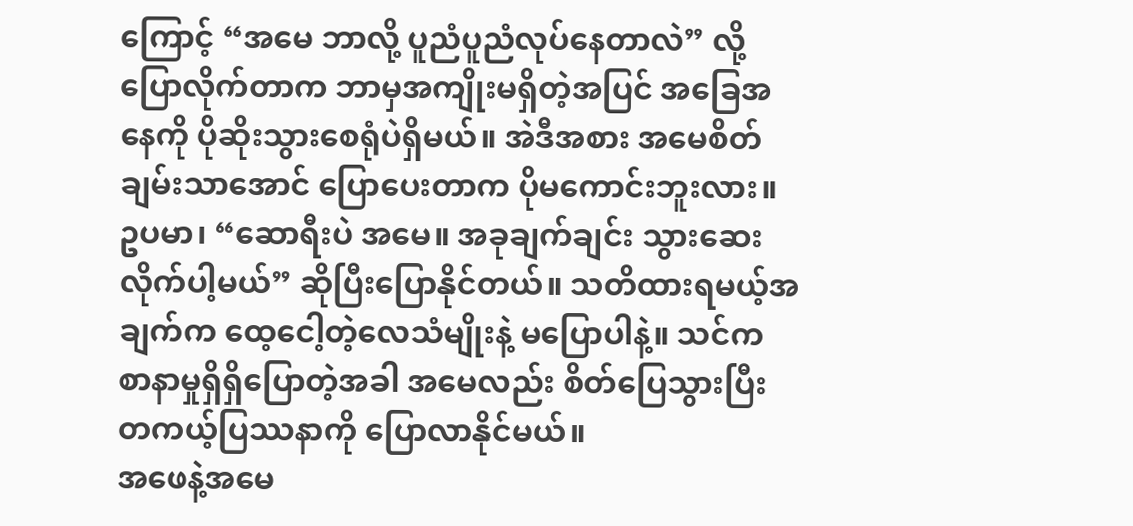ကြောင့် “အမေ ဘာလို့ ပူညံပူညံလုပ်နေတာလဲ” လို့ပြောလိုက်တာက ဘာမှအကျိုးမရှိတဲ့အပြင် အခြေအနေကို ပိုဆိုးသွားစေရုံပဲရှိမယ်။ အဲဒီအစား အမေစိတ်ချမ်းသာအောင် ပြောပေးတာက ပိုမကောင်းဘူးလား။ ဥပမာ၊ “ဆောရီးပဲ အမေ။ အခုချက်ချင်း သွားဆေးလိုက်ပါ့မယ်” ဆိုပြီးပြောနိုင်တယ်။ သတိထားရမယ့်အချက်က ထေ့ငေါ့တဲ့လေသံမျိုးနဲ့ မပြောပါနဲ့။ သင်က စာနာမှုရှိရှိပြောတဲ့အခါ အမေလည်း စိတ်ပြေသွားပြီး တကယ့်ပြဿနာကို ပြောလာနိုင်မယ်။
အဖေနဲ့အမေ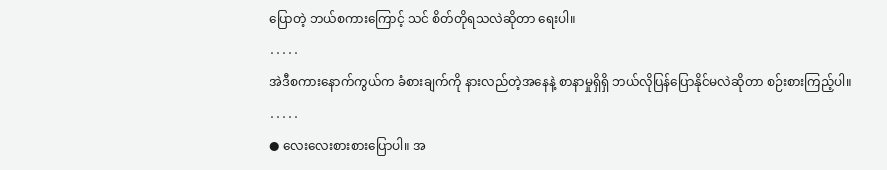ပြောတဲ့ ဘယ်စကားကြောင့် သင် စိတ်တိုရသလဲဆိုတာ ရေးပါ။
․․․․․
အဲဒီစကားနောက်ကွယ်က ခံစားချက်ကို နားလည်တဲ့အနေနဲ့ စာနာမှုရှိရှိ ဘယ်လိုပြန်ပြောနိုင်မလဲဆိုတာ စဉ်းစားကြည့်ပါ။
․․․․․
● လေးလေးစားစားပြောပါ။ အ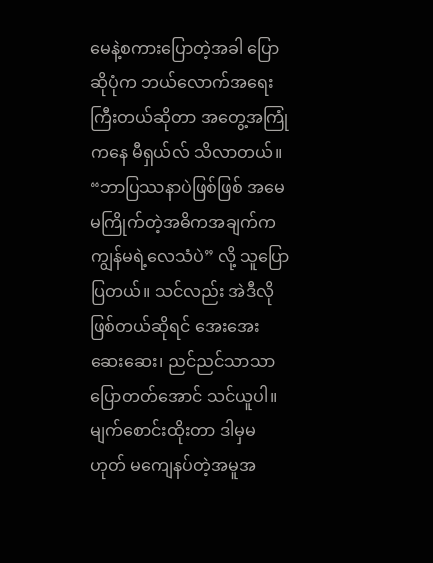မေနဲ့စကားပြောတဲ့အခါ ပြောဆိုပုံက ဘယ်လောက်အရေးကြီးတယ်ဆိုတာ အတွေ့အကြုံကနေ မီရှယ်လ် သိလာတယ်။ “ဘာပြဿနာပဲဖြစ်ဖြစ် အမေ မကြိုက်တဲ့အဓိကအချက်က ကျွန်မရဲ့လေသံပဲ” လို့ သူပြောပြတယ်။ သင်လည်း အဲဒီလိုဖြစ်တယ်ဆိုရင် အေးအေးဆေးဆေး၊ ညင်ညင်သာသာ ပြောတတ်အောင် သင်ယူပါ။ မျက်စောင်းထိုးတာ ဒါမှမဟုတ် မကျေနပ်တဲ့အမူအ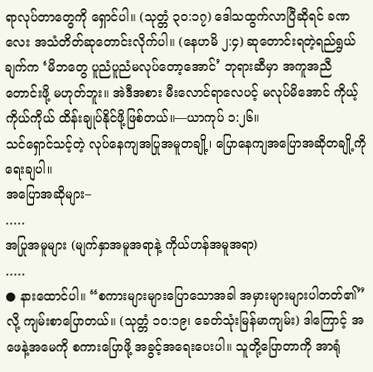ရာလုပ်တာတွေကို ရှောင်ပါ။ (သုတ္တံ ၃၀:၁၇) ဒေါသထွက်လာပြီဆိုရင် ခဏလေး အသံတိတ်ဆုတောင်းလိုက်ပါ။ (နေဟမိ ၂:၄) ဆုတောင်းရတဲ့ရည်ရွယ်ချက်က ‘မိဘတွေ ပူညံပူညံမလုပ်တော့အောင်’ ဘုရားဆီမှာ အကူအညီတောင်းဖို့ မဟုတ်ဘူး။ အဲဒီအစား မီးလောင်ရာလေပင့် မလုပ်မိအောင် ကိုယ့်ကိုယ်ကိုယ် ထိန်းချုပ်နိုင်ဖို့ဖြစ်တယ်။—ယာကုပ် ၁:၂၆။
သင်ရှောင်သင့်တဲ့ လုပ်နေကျအပြုအမူတချို့၊ ပြောနေကျအပြောအဆိုတချို့ကို ရေးချပါ။
အပြောအဆိုများ–
․․․․․
အပြုအမူများ (မျက်နှာအမူအရာနဲ့ ကိုယ်ဟန်အမူအရာ)
․․․․․
● နားထောင်ပါ။ “စကားများများပြောသောအခါ အမှားများများပါတတ်၏” လို့ ကျမ်းစာပြောတယ်။ (သုတ္တံ ၁၀:၁၉၊ ခေတ်သုံးမြန်မာကျမ်း) ဒါကြောင့် အဖေနဲ့အမေကို စကားပြောဖို့ အခွင့်အရေးပေးပါ။ သူတို့ပြောတာကို အာရုံ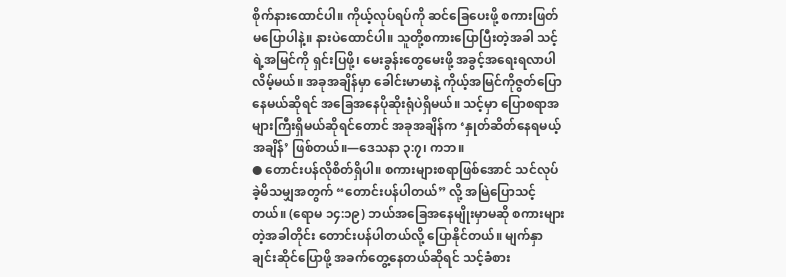စိုက်နားထောင်ပါ။ ကိုယ့်လုပ်ရပ်ကို ဆင်ခြေပေးဖို့ စကားဖြတ်မပြောပါနဲ့။ နားပဲထောင်ပါ။ သူတို့စကားပြောပြီးတဲ့အခါ သင့်ရဲ့အမြင်ကို ရှင်းပြဖို့၊ မေးခွန်းတွေမေးဖို့ အခွင့်အရေးရလာပါလိမ့်မယ်။ အခုအချိန်မှာ ခေါင်းမာမာနဲ့ ကိုယ့်အမြင်ကိုဇွတ်ပြောနေမယ်ဆိုရင် အခြေအနေပိုဆိုးရုံပဲရှိမယ်။ သင့်မှာ ပြောစရာအများကြီးရှိမယ်ဆိုရင်တောင် အခုအချိန်က ‘နှုတ်ဆိတ်နေရမယ့်အချိန်’ ဖြစ်တယ်။—ဒေသနာ ၃:၇၊ ကဘ။
● တောင်းပန်လိုစိတ်ရှိပါ။ စကားများစရာဖြစ်အောင် သင်လုပ်ခဲ့မိသမျှအတွက် “တောင်းပန်ပါတယ်” လို့ အမြဲပြောသင့်တယ်။ (ရောမ ၁၄:၁၉) ဘယ်အခြေအနေမျိုးမှာမဆို စကားများတဲ့အခါတိုင်း တောင်းပန်ပါတယ်လို့ ပြောနိုင်တယ်။ မျက်နှာချင်းဆိုင်ပြောဖို့ အခက်တွေ့နေတယ်ဆိုရင် သင့်ခံစား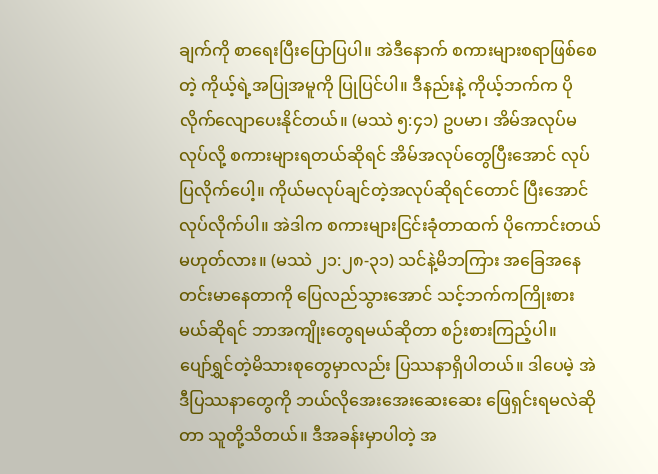ချက်ကို စာရေးပြီးပြောပြပါ။ အဲဒီနောက် စကားများစရာဖြစ်စေတဲ့ ကိုယ့်ရဲ့အပြုအမူကို ပြုပြင်ပါ။ ဒီနည်းနဲ့ ကိုယ့်ဘက်က ပိုလိုက်လျောပေးနိုင်တယ်။ (မဿဲ ၅:၄၁) ဥပမာ၊ အိမ်အလုပ်မလုပ်လို့ စကားများရတယ်ဆိုရင် အိမ်အလုပ်တွေပြီးအောင် လုပ်ပြလိုက်ပေါ့။ ကိုယ်မလုပ်ချင်တဲ့အလုပ်ဆိုရင်တောင် ပြီးအောင်လုပ်လိုက်ပါ။ အဲဒါက စကားများငြင်းခုံတာထက် ပိုကောင်းတယ်မဟုတ်လား။ (မဿဲ ၂၁:၂၈-၃၁) သင်နဲ့မိဘကြား အခြေအနေတင်းမာနေတာကို ပြေလည်သွားအောင် သင့်ဘက်ကကြိုးစားမယ်ဆိုရင် ဘာအကျိုးတွေရမယ်ဆိုတာ စဉ်းစားကြည့်ပါ။
ပျော်ရွှင်တဲ့မိသားစုတွေမှာလည်း ပြဿနာရှိပါတယ်။ ဒါပေမဲ့ အဲဒီပြဿနာတွေကို ဘယ်လိုအေးအေးဆေးဆေး ဖြေရှင်းရမလဲဆိုတာ သူတို့သိတယ်။ ဒီအခန်းမှာပါတဲ့ အ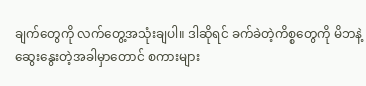ချက်တွေကို လက်တွေ့အသုံးချပါ။ ဒါဆိုရင် ခက်ခဲတဲ့ကိစ္စတွေကို မိဘနဲ့ဆွေးနွေးတဲ့အခါမှာတောင် စကားများ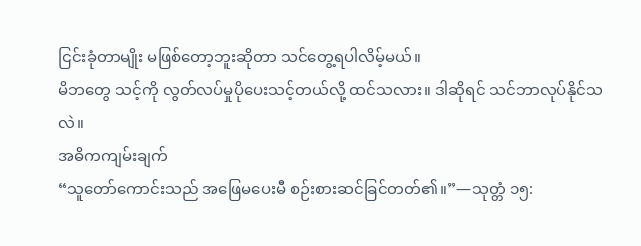ငြင်းခုံတာမျိုး မဖြစ်တော့ဘူးဆိုတာ သင်တွေ့ရပါလိမ့်မယ်။
မိဘတွေ သင့်ကို လွတ်လပ်မှုပိုပေးသင့်တယ်လို့ ထင်သလား။ ဒါဆိုရင် သင်ဘာလုပ်နိုင်သလဲ။
အဓိကကျမ်းချက်
“သူတော်ကောင်းသည် အဖြေမပေးမီ စဉ်းစားဆင်ခြင်တတ်၏။”—သုတ္တံ ၁၅: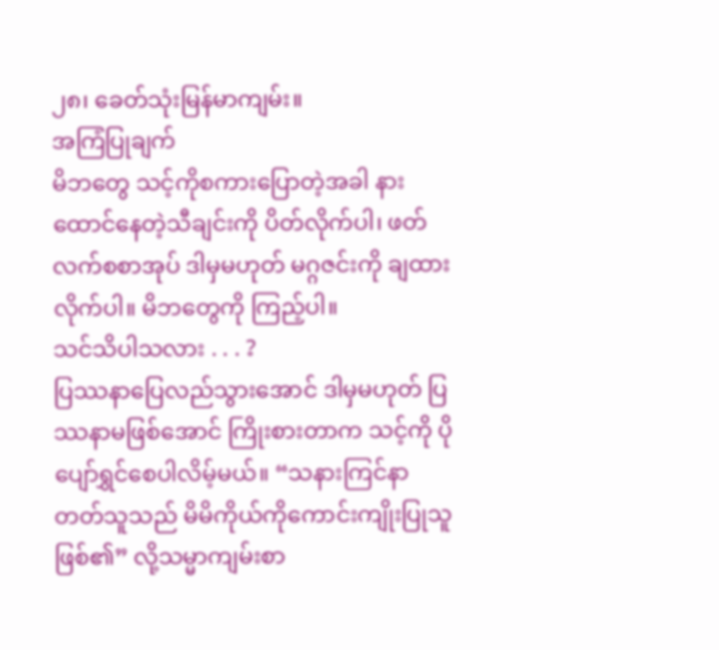၂၈၊ ခေတ်သုံးမြန်မာကျမ်း။
အကြံပြုချက်
မိဘတွေ သင့်ကိုစကားပြောတဲ့အခါ နားထောင်နေတဲ့သီချင်းကို ပိတ်လိုက်ပါ၊ ဖတ်လက်စစာအုပ် ဒါမှမဟုတ် မဂ္ဂဇင်းကို ချထားလိုက်ပါ။ မိဘတွေကို ကြည့်ပါ။
သင်သိပါသလား . . . ?
ပြဿနာပြေလည်သွားအောင် ဒါမှမဟုတ် ပြဿနာမဖြစ်အောင် ကြိုးစားတာက သင့်ကို ပိုပျော်ရွှင်စေပါလိမ့်မယ်။ “သနားကြင်နာတတ်သူသည် မိမိကိုယ်ကိုကောင်းကျိုးပြုသူဖြစ်၏” လို့သမ္မာကျမ်းစာ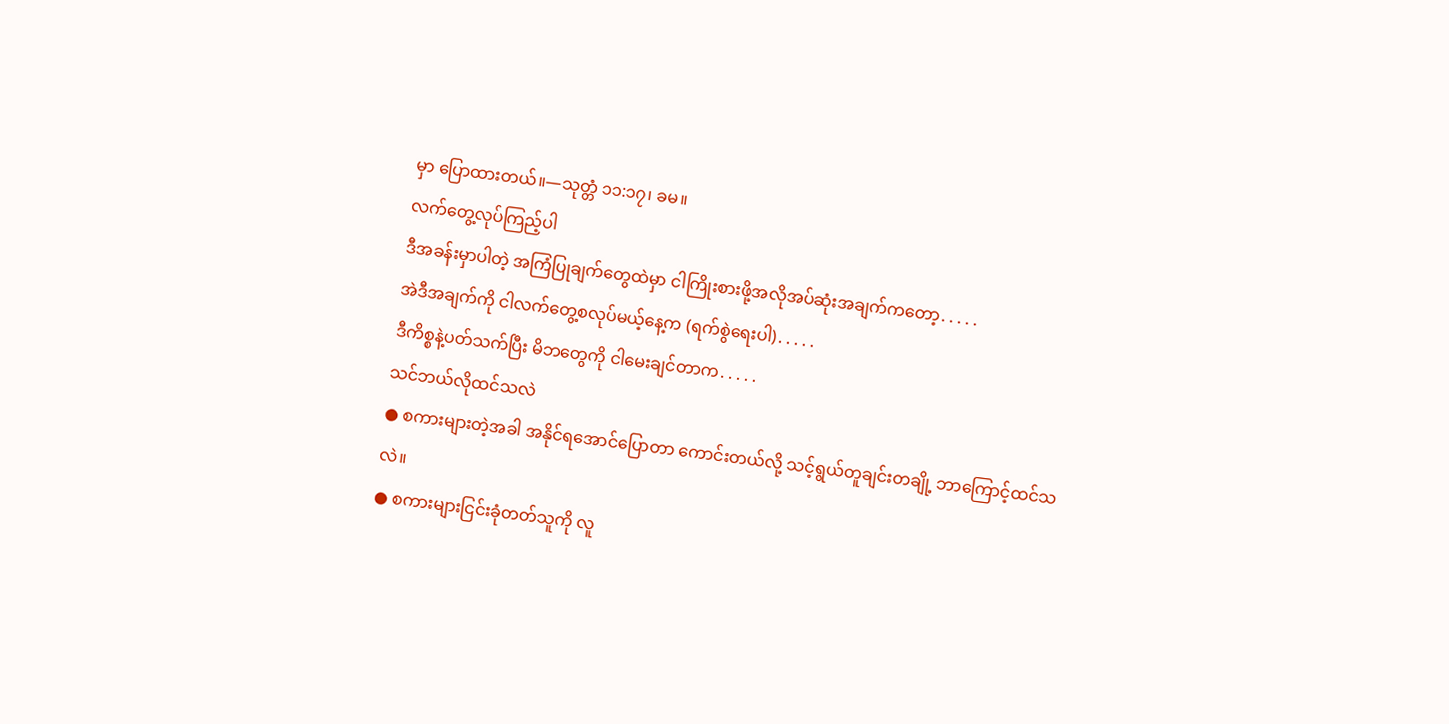မှာ ပြောထားတယ်။—သုတ္တံ ၁၁:၁၇၊ ခမ။
လက်တွေ့လုပ်ကြည့်ပါ
ဒီအခန်းမှာပါတဲ့ အကြံပြုချက်တွေထဲမှာ ငါကြိုးစားဖို့အလိုအပ်ဆုံးအချက်ကတော့․․․․․
အဲဒီအချက်ကို ငါလက်တွေ့စလုပ်မယ့်နေ့က (ရက်စွဲရေးပါ)․․․․․
ဒီကိစ္စနဲ့ပတ်သက်ပြီး မိဘတွေကို ငါမေးချင်တာက․․․․․
သင်ဘယ်လိုထင်သလဲ
● စကားများတဲ့အခါ အနိုင်ရအောင်ပြောတာ ကောင်းတယ်လို့ သင့်ရွယ်တူချင်းတချို့ ဘာကြောင့်ထင်သလဲ။
● စကားများငြင်းခုံတတ်သူကို လူ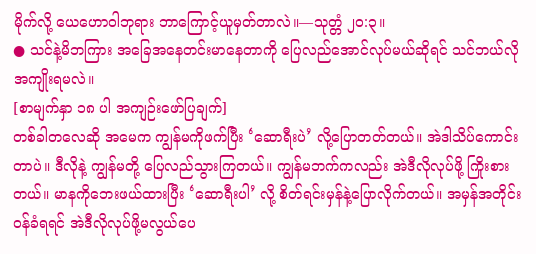မိုက်လို့ ယေဟောဝါဘုရား ဘာကြောင့်ယူမှတ်တာလဲ။—သုတ္တံ ၂၀:၃။
● သင်နဲ့မိဘကြား အခြေအနေတင်းမာနေတာကို ပြေလည်အောင်လုပ်မယ်ဆိုရင် သင်ဘယ်လိုအကျိုးရမလဲ။
[စာမျက်နှာ ၁၈ ပါ အကျဉ်းဖော်ပြချက်]
တစ်ခါတလေဆို အမေက ကျွန်မကိုဖက်ပြီး ‘ဆောရီးပဲ’ လို့ပြောတတ်တယ်။ အဲဒါသိပ်ကောင်းတာပဲ။ ဒီလိုနဲ့ ကျွန်မတို့ ပြေလည်သွားကြတယ်။ ကျွန်မဘက်ကလည်း အဲဒီလိုလုပ်ဖို့ ကြိုးစားတယ်။ မာနကိုဘေးဖယ်ထားပြီး ‘ဆောရီးပါ’ လို့ စိတ်ရင်းမှန်နဲ့ပြောလိုက်တယ်။ အမှန်အတိုင်းဝန်ခံရရင် အဲဒီလိုလုပ်ဖို့မလွယ်ပေ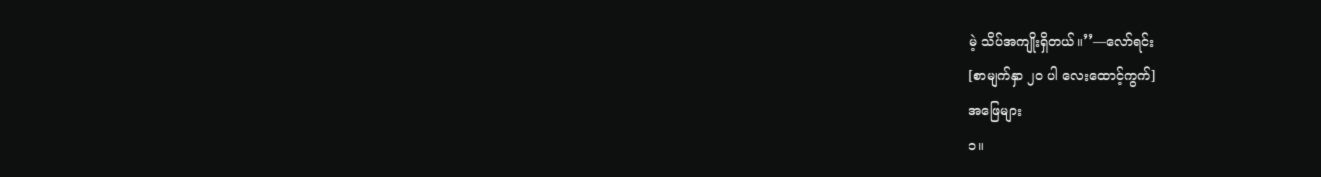မဲ့ သိပ်အကျိုးရှိတယ်။’’—လော်ရင်း
[စာမျက်နှာ ၂၀ ပါ လေးထောင့်ကွက်]
အဖြေများ
၁။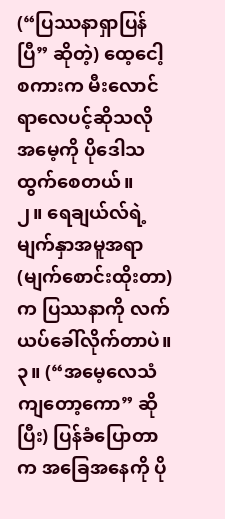(“ပြဿနာရှာပြန်ပြီ” ဆိုတဲ့) ထေ့ငေါ့စကားက မီးလောင်ရာလေပင့်ဆိုသလို အမေ့ကို ပိုဒေါသထွက်စေတယ်။
၂။ ရေချယ်လ်ရဲ့မျက်နှာအမူအရာ (မျက်စောင်းထိုးတာ) က ပြဿနာကို လက်ယပ်ခေါ်လိုက်တာပဲ။
၃။ (“အမေ့လေသံကျတော့ကော” ဆိုပြီး) ပြန်ခံပြောတာက အခြေအနေကို ပို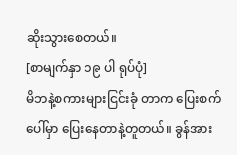ဆိုးသွားစေတယ်။
[စာမျက်နှာ ၁၉ ပါ ရုပ်ပုံ]
မိဘနဲ့စကားများငြင်းခုံ တာက ပြေးစက်ပေါ်မှာ ပြေးနေတာနဲ့တူတယ်။ ခွန်အား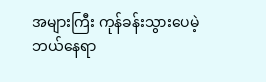အများကြီး ကုန်ခန်းသွားပေမဲ့ ဘယ်နေရာ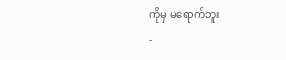ကိုမှ မရောက်ဘူး
-